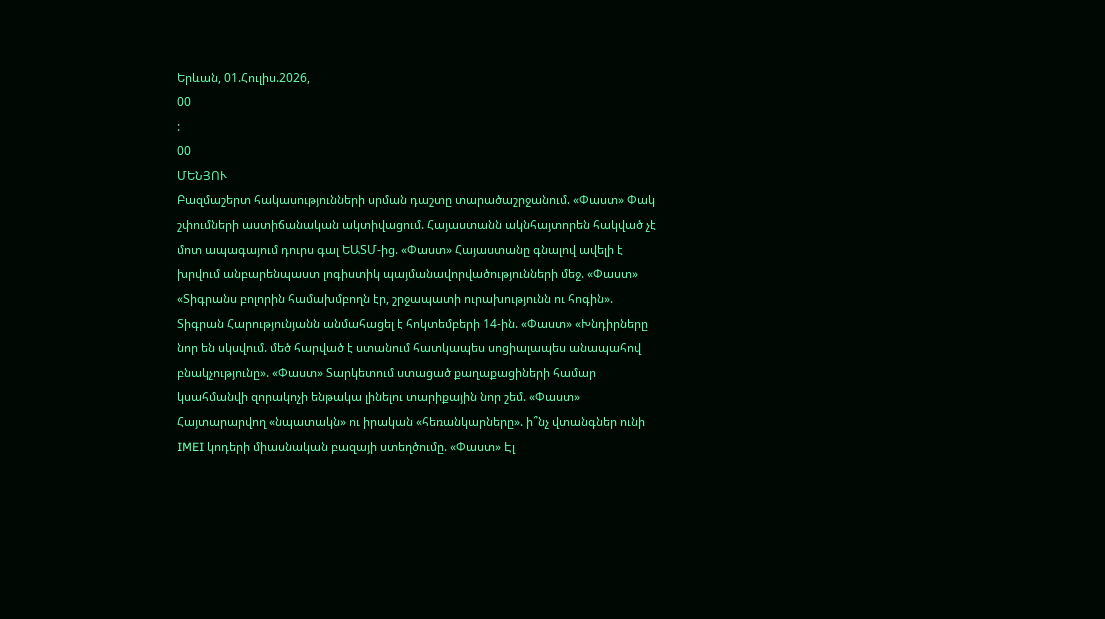Երևան, 01.Հուլիս.2026,
00
:
00
ՄԵՆՅՈՒ
Բազմաշերտ հակասությունների սրման դաշտը տարածաշրջանում. «Փաստ» Փակ շփումների աստիճանական ակտիվացում. Հայաստանն ակնհայտորեն հակված չէ մոտ ապագայում դուրս գալ ԵԱՏՄ-ից. «Փաստ» Հայաստանը գնալով ավելի է խրվում անբարենպաստ լոգիստիկ պայմանավորվածությունների մեջ. «Փաստ» «Տիգրանս բոլորին համախմբողն էր, շրջապատի ուրախությունն ու հոգին». Տիգրան Հարությունյանն անմահացել է հոկտեմբերի 14-ին. «Փաստ» «Խնդիրները նոր են սկսվում. մեծ հարված է ստանում հատկապես սոցիալապես անապահով բնակչությունը». «Փաստ» Տարկետում ստացած քաղաքացիների համար կսահմանվի զորակոչի ենթակա լինելու տարիքային նոր շեմ. «Փաստ» Հայտարարվող «նպատակն» ու իրական «հեռանկարները». ի՞նչ վտանգներ ունի IMEI կոդերի միասնական բազայի ստեղծումը. «Փաստ» Էլ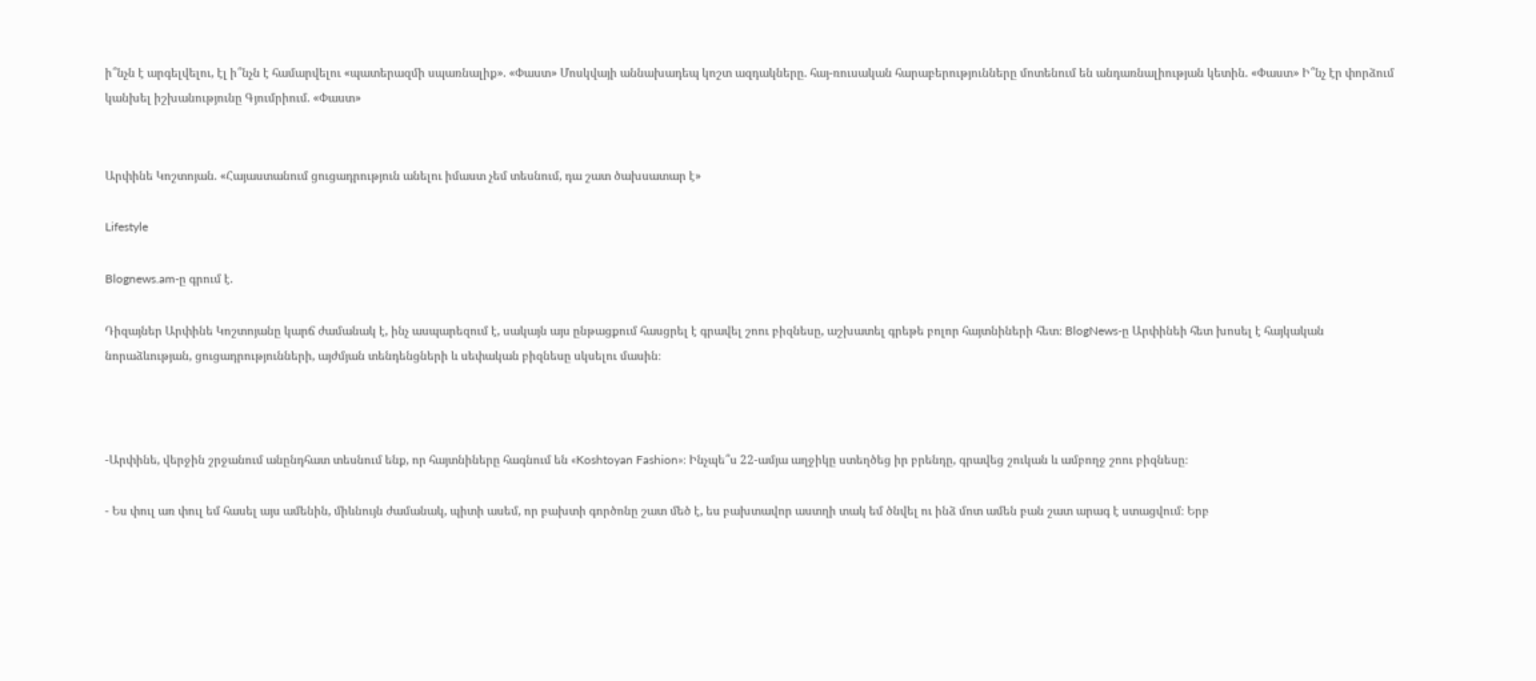ի՞նչն է արգելվելու, էլ ի՞նչն է համարվելու «պատերազմի սպառնալիք». «Փաստ» Մոսկվայի աննախադեպ կոշտ ազդակները. հայ-ռուսական հարաբերությունները մոտենում են անդառնալիության կետին. «Փաստ» Ի՞նչ էր փորձում կանխել իշխանությունը Գյումրիում. «Փաստ»


Արփինե Կոշտոյան. «Հայաստանում ցուցադրություն անելու իմաստ չեմ տեսնում, դա շատ ծախսատար է»

Lifestyle

Blognews.am-ը գրում է.

Դիզայներ Արփինե Կոշտոյանը կարճ ժամանակ է, ինչ ասպարեզում է, սակայն այս ընթացքում հասցրել է գրավել շոու բիզնեսը, աշխատել գրեթե բոլոր հայտնիների հետ։ BlogNews-ը Արփինեի հետ խոսել է հայկական նորաձևության, ցուցադրությունների, այժմյան տենդենցների և սեփական բիզնեսը սկսելու մասին։



-Արփինե, վերջին շրջանում անընդհատ տեսնում ենք, որ հայտնիները հագնում են «Koshtoyan Fashion»։ Ինչպե՞ս 22-ամյա աղջիկը ստեղծեց իր բրենդը, գրավեց շուկան և ամբողջ շոու բիզնեսը։

- Ես փուլ առ փուլ եմ հասել այս ամենին, միևնույն ժամանակ, պիտի ասեմ, որ բախտի գործոնը շատ մեծ է, ես բախտավոր աստղի տակ եմ ծնվել ու ինձ մոտ ամեն բան շատ արագ է ստացվում։ Երբ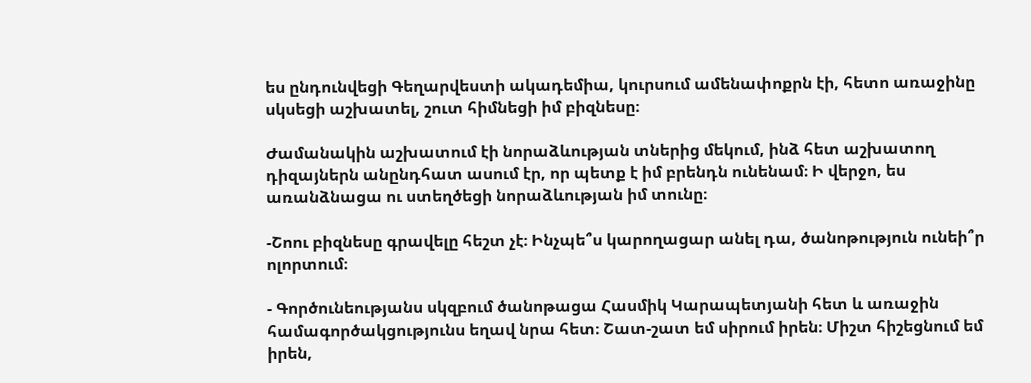ես ընդունվեցի Գեղարվեստի ակադեմիա, կուրսում ամենափոքրն էի, հետո առաջինը սկսեցի աշխատել, շուտ հիմնեցի իմ բիզնեսը։

Ժամանակին աշխատում էի նորաձևության տներից մեկում, ինձ հետ աշխատող դիզայներն անընդհատ ասում էր, որ պետք է իմ բրենդն ունենամ։ Ի վերջո, ես առանձնացա ու ստեղծեցի նորաձևության իմ տունը։

-Շոու բիզնեսը գրավելը հեշտ չէ։ Ինչպե՞ս կարողացար անել դա, ծանոթություն ունեի՞ր ոլորտում։

- Գործունեությանս սկզբում ծանոթացա Հասմիկ Կարապետյանի հետ և առաջին համագործակցությունս եղավ նրա հետ։ Շատ-շատ եմ սիրում իրեն։ Միշտ հիշեցնում եմ իրեն,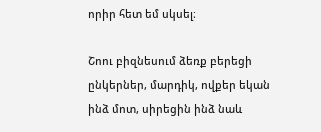որիր հետ եմ սկսել։

Շոու բիզնեսում ձեռք բերեցի ընկերներ, մարդիկ, ովքեր եկան ինձ մոտ, սիրեցին ինձ նաև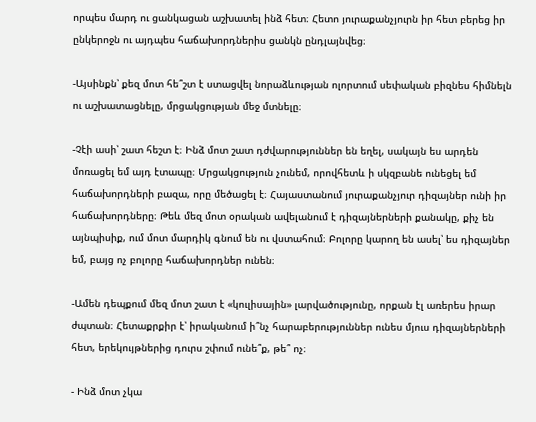որպես մարդ ու ցանկացան աշխատել ինձ հետ։ Հետո յուրաքանչյուրն իր հետ բերեց իր ընկերոջն ու այդպես հաճախորդներիս ցանկն ընդլայնվեց։

-Այսինքն՝ քեզ մոտ հե՞շտ է ստացվել նորաձևության ոլորտում սեփական բիզնես հիմնելն ու աշխատացնելը, մրցակցության մեջ մտնելը։

-Չէի ասի՝ շատ հեշտ է։ Ինձ մոտ շատ դժվարություններ են եղել, սակայն ես արդեն մոռացել եմ այդ էտապը։ Մրցակցություն չունեմ, որովհետև ի սկզբանե ունեցել եմ հաճախորդների բազա, որը մեծացել է։ Հայաստանում յուրաքանչյուր դիզայներ ունի իր հաճախորդները։ Թեև մեզ մոտ օրական ավելանում է դիզայներների քանակը, քիչ են այնպիսիք, ում մոտ մարդիկ գնում են ու վստահում։ Բոլորը կարող են ասել՝ ես դիզայներ եմ, բայց ոչ բոլորը հաճախորդներ ունեն։

-Ամեն դեպքում մեզ մոտ շատ է «կուլիսային» լարվածությունը, որքան էլ առերես իրար ժպտան։ Հետաքրքիր է՝ իրականում ի՞նչ հարաբերություններ ունես մյուս դիզայներների հետ, երեկույթներից դուրս շփում ունե՞ք, թե՞ ոչ։

- Ինձ մոտ չկա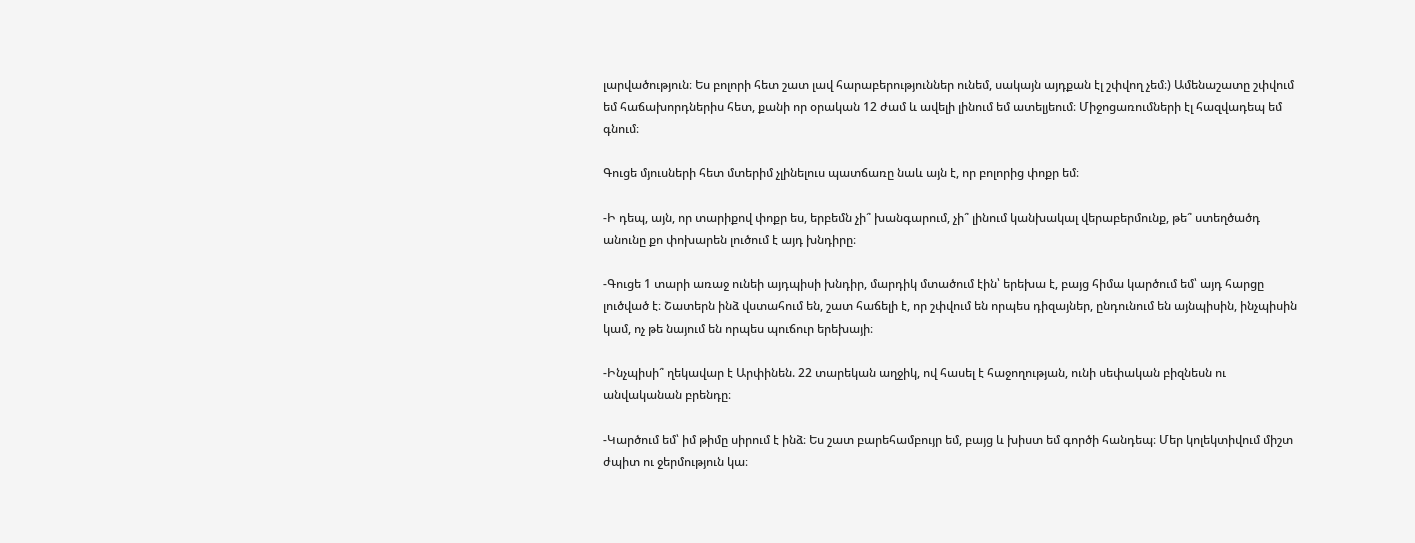լարվածություն։ Ես բոլորի հետ շատ լավ հարաբերություններ ունեմ, սակայն այդքան էլ շփվող չեմ։) Ամենաշատը շփվում եմ հաճախորդներիս հետ, քանի որ օրական 12 ժամ և ավելի լինում եմ ատելյեում։ Միջոցառումների էլ հազվադեպ եմ գնում։

Գուցե մյուսների հետ մտերիմ չլինելուս պատճառը նաև այն է, որ բոլորից փոքր եմ։

-Ի դեպ, այն, որ տարիքով փոքր ես, երբեմն չի՞ խանգարում, չի՞ լինում կանխակալ վերաբերմունք, թե՞ ստեղծածդ անունը քո փոխարեն լուծում է այդ խնդիրը։

-Գուցե 1 տարի առաջ ունեի այդպիսի խնդիր, մարդիկ մտածում էին՝ երեխա է, բայց հիմա կարծում եմ՝ այդ հարցը լուծված է։ Շատերն ինձ վստահում են, շատ հաճելի է, որ շփվում են որպես դիզայներ, ընդունում են այնպիսին, ինչպիսին կամ, ոչ թե նայում են որպես պուճուր երեխայի։

-Ինչպիսի՞ ղեկավար է Արփինեն. 22 տարեկան աղջիկ, ով հասել է հաջողության, ունի սեփական բիզնեսն ու անվականան բրենդը։

-Կարծում եմ՝ իմ թիմը սիրում է ինձ։ Ես շատ բարեհամբույր եմ, բայց և խիստ եմ գործի հանդեպ։ Մեր կոլեկտիվում միշտ ժպիտ ու ջերմություն կա։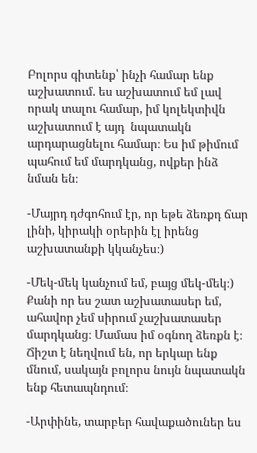Բոլորս գիտենք՝ ինչի համար ենք աշխատում. ես աշխատում եմ լավ որակ տալու համար, իմ կոլեկտիվն աշխատում է այդ  նպատակն արդարացնելու համար։ Ես իմ թիմում պահում եմ մարդկանց, ովքեր ինձ նման են։

-Մայրդ դժգոհում էր, որ եթե ձեռքդ ճար լինի, կիրակի օրերին էլ իրենց աշխատանքի կկանչես։)

-Մեկ-մեկ կանչում եմ, բայց մեկ-մեկ։) Քանի որ ես շատ աշխատասեր եմ, ահավոր չեմ սիրում չաշխատասեր մարդկանց։ Մամաս իմ օգնող ձեռքն է։ Ճիշտ է նեղվում են, որ երկար ենք մնում, սակայն բոլորս նույն նպատակն ենք հետապնդում։

-Արփինե, տարբեր հավաքածուներ ես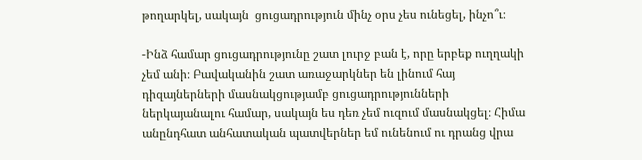թողարկել, սակայն  ցուցադրություն մինչ օրս չես ունեցել, ինչո՞ւ։

-Ինձ համար ցուցադրությունը շատ լուրջ բան է, որը երբեք ուղղակի չեմ անի։ Բավականին շատ առաջարկներ են լինում հայ դիզայներների մասնակցությամբ ցուցադրությունների ներկայանալու համար, սակայն ես դեռ չեմ ուզում մասնակցել։ Հիմա անընդհատ անհատական պատվերներ եմ ունենում ու դրանց վրա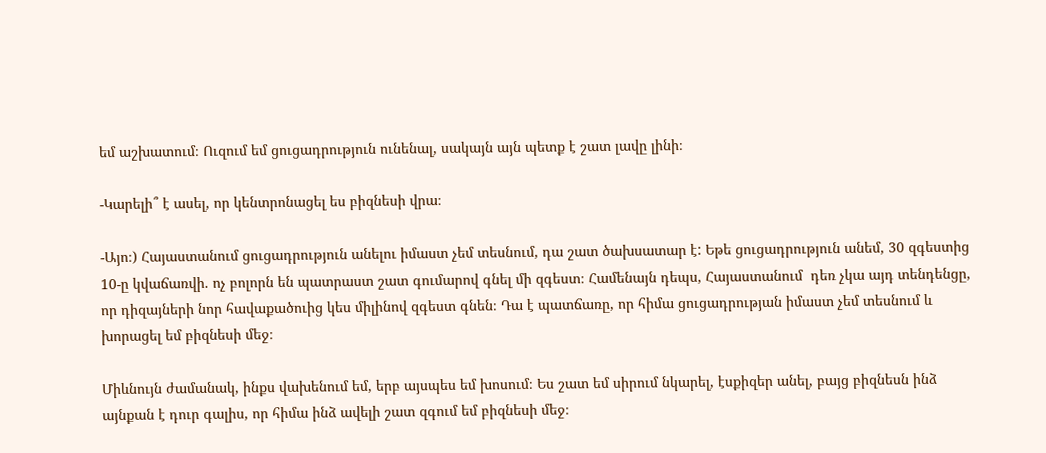եմ աշխատում։ Ուզում եմ ցուցադրություն ունենալ, սակայն այն պետք է շատ լավը լինի։

-Կարելի՞ է ասել, որ կենտրոնացել ես բիզնեսի վրա։

-Այո։) Հայաստանում ցուցադրություն անելու իմաստ չեմ տեսնում, դա շատ ծախսատար է: Եթե ցուցադրություն անեմ, 30 զգեստից 10-ը կվաճառվի. ոչ բոլորն են պատրաստ շատ գումարով գնել մի զգեստ։ Համենայն դեպս, Հայաստանում  դեռ չկա այդ տենդենցը, որ դիզայների նոր հավաքածուից կես միլինով զգեստ գնեն։ Դա է պատճառը, որ հիմա ցուցադրության իմաստ չեմ տեսնում և խորացել եմ բիզնեսի մեջ։

Միևնույն ժամանակ, ինքս վախենում եմ, երբ այսպես եմ խոսում։ Ես շատ եմ սիրում նկարել, էսքիզեր անել, բայց բիզնեսն ինձ այնքան է դուր գալիս, որ հիմա ինձ ավելի շատ զգում եմ բիզնեսի մեջ։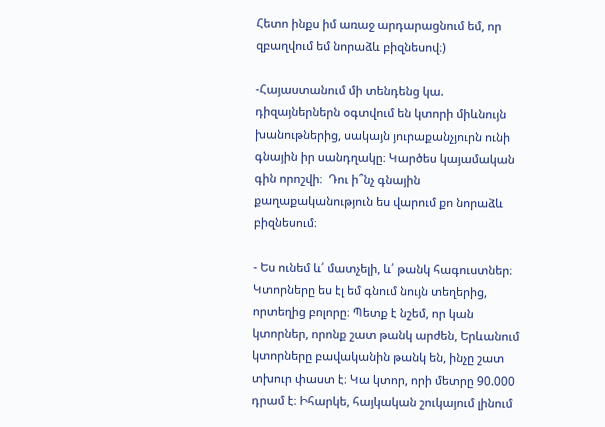Հետո ինքս իմ առաջ արդարացնում եմ, որ զբաղվում եմ նորաձև բիզնեսով։)

-Հայաստանում մի տենդենց կա. դիզայներներն օգտվում են կտորի միևնույն խանութներից, սակայն յուրաքանչյուրն ունի գնային իր սանդղակը։ Կարծես կայամական գին որոշվի։  Դու ի՞նչ գնային քաղաքականություն ես վարում քո նորաձև բիզնեսում։

- Ես ունեմ և՛ մատչելի, և՛ թանկ հագուստներ։ Կտորները ես էլ եմ գնում նույն տեղերից, որտեղից բոլորը։ Պետք է նշեմ, որ կան կտորներ, որոնք շատ թանկ արժեն, Երևանում կտորները բավականին թանկ են, ինչը շատ տխուր փաստ է։ Կա կտոր, որի մետրը 90.000 դրամ է։ Իհարկե, հայկական շուկայում լինում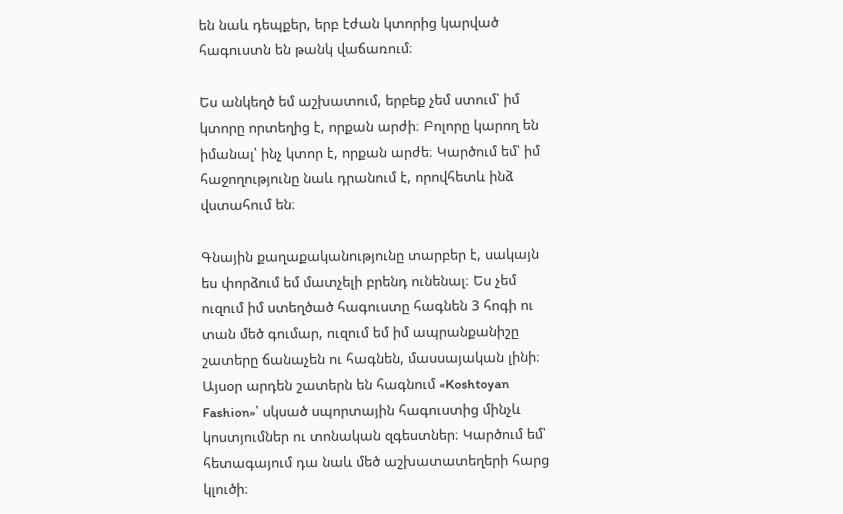են նաև դեպքեր, երբ էժան կտորից կարված հագուստն են թանկ վաճառում։

Ես անկեղծ եմ աշխատում, երբեք չեմ ստում՝ իմ կտորը որտեղից է, որքան արժի։ Բոլորը կարող են իմանալ՝ ինչ կտոր է, որքան արժե։ Կարծում եմ՝ իմ հաջողությունը նաև դրանում է, որովհետև ինձ վստահում են։

Գնային քաղաքականությունը տարբեր է, սակայն ես փորձում եմ մատչելի բրենդ ունենալ։ Ես չեմ ուզում իմ ստեղծած հագուստը հագնեն 3 հոգի ու տան մեծ գումար, ուզում եմ իմ ապրանքանիշը շատերը ճանաչեն ու հագնեն, մասսայական լինի։ Այսօր արդեն շատերն են հագնում «Koshtoyan Fashion»՝ սկսած սպորտային հագուստից մինչև կոստյումներ ու տոնական զգեստներ։ Կարծում եմ՝ հետագայում դա նաև մեծ աշխատատեղերի հարց կլուծի։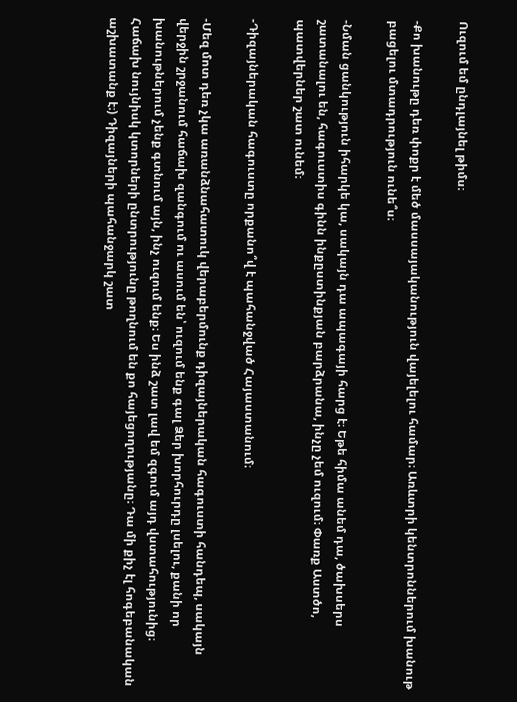Ուզում եմ ընդլայնել թիմս։

-Քո խանութը դեռ փոքր է մեծ մասսայականություն վայելելու համար։ Առևտրի կենտրոններում խանութ բացելու մտադրություն ունե՞ս։

-Նման ցանկություն իհարկե կա, սակայն դա ապագայի հարց է։ Եթե հիմա անեմ դա, ծախսերս շատանալու են, հագուստիս գինն ինքըստինքյան բարձրանա, ինչը չեմ ուզում։ Փառք Աստծո, պատվերներ շատ ունեմ։

-Դիզայներական հագուստը որքանո՞վ է պահանջված Հայաստանում։

-Մեզ մոտ դեռ չկա առանձնահատուկ վերաբերմունք դիզայներական հագուստի հանդեպ, սակայն վերջին շրջանում հաճախ զանգում ու ասում են՝ ուզում ենք գալ Ձեր խորհուրդը լսելու, քանի որ խանութներում չենք գտնում այն, ինչ ուզում ենք։ Ես ինձ շատ լավ եմ զգում այդ վստահությունից։ Հաճախ նույնիսկ կտորների ընտրությունը թողնում են քո հայեցողությանը։ Դա մի քիչ էլ հոգեբանական աշխատանք է։) Դիզայների պահանջարկ շատ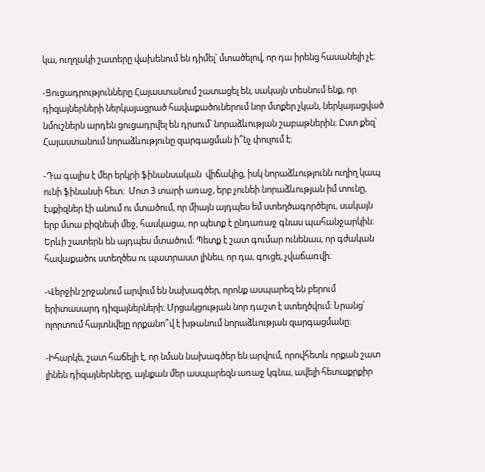կա, ուղղակի շատերը վախենում են դիմել՝ մտածելով, որ դա իրենց հասանելի չէ։

-Ցուցադրությունները Հայաստանում շատացել են, սակայն տեսնում ենք, որ դիզայներների ներկայացրած հավաքածուներում նոր մտքեր չկան, ներկայացված նմուշներն արդեն ցուցադրվել են դրսում՝ նորաձևության շաբաթներին։ Ըստ քեզ՝ Հայաստանում նորաձևությունը զարգացման ի՞նչ փուլում է։

-Դա գալիս է մեր երկրի ֆինանսական  վիճակից, իսկ նորաձևությունն ուղիղ կապ ունի ֆինանսի հետ։  Մոտ 3 տարի առաջ, երբ չունեի նորաձևության իմ տունը, էսքիզներ էի անում ու մտածում, որ միայն այդպես եմ ստեղծագործելու, սակայն երբ մտա բիզնեսի մեջ, հասկացա, որ պետք է ընդառաջ գնաս պահանջարկին։ Երևի շատերն են այդպես մտածում։ Պետք է շատ գումար ունենաս, որ գժական հավաքածու ստեղծես ու պատրաստ լինես, որ դա, գուցե, չվաճառվի։

-Վերջին շրջանում արվում են նախագծեր, որոնք ասպարեզ են բերում երիտասարդ դիզայներների։ Մրցակցության նոր դաշտ է ստեղծվում։ Նրանց՝ ոլորտում հայտնվելը որքանո՞վ է խթանում նորաձևության զարգացմանը։

-Իհարկե, շատ հաճելի է, որ նման նախագծեր են արվում, որովհետև որքան շատ լինեն դիզայներները, այնքան մեր ասպարեզն առաջ կգնա, ավելի հետաքրքիր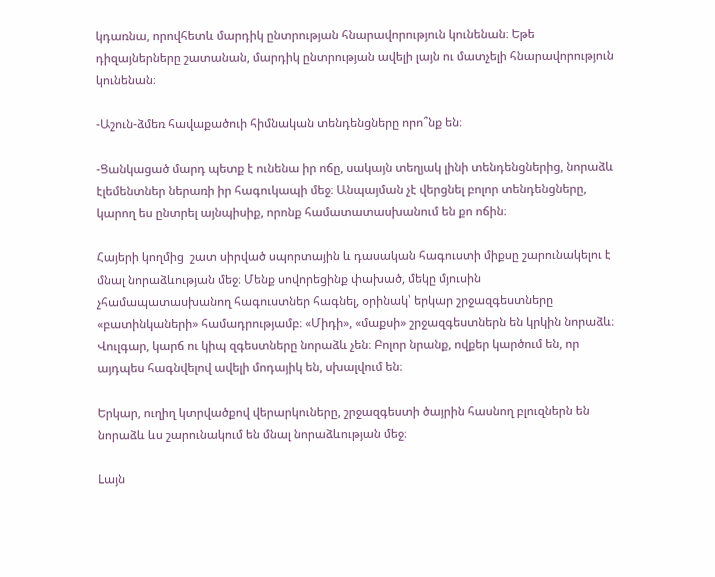կդառնա, որովհետև մարդիկ ընտրության հնարավորություն կունենան։ Եթե դիզայներները շատանան, մարդիկ ընտրության ավելի լայն ու մատչելի հնարավորություն կունենան։

-Աշուն-ձմեռ հավաքածուի հիմնական տենդենցները որո՞նք են։

-Ցանկացած մարդ պետք է ունենա իր ոճը, սակայն տեղյակ լինի տենդենցներից, նորաձև էլեմենտներ ներառի իր հագուկապի մեջ։ Անպայման չէ վերցնել բոլոր տենդենցները, կարող ես ընտրել այնպիսիք, որոնք համատատասխանում են քո ոճին։

Հայերի կողմից  շատ սիրված սպորտային և դասական հագուստի միքսը շարունակելու է մնալ նորաձևության մեջ։ Մենք սովորեցինք փախած, մեկը մյուսին չհամապատասխանող հագուստներ հագնել, օրինակ՝ երկար շրջազգեստները «բատինկաների» համադրությամբ։ «Միդի», «մաքսի» շրջազգեստներն են կրկին նորաձև։ Վուլգար, կարճ ու կիպ զգեստները նորաձև չեն։ Բոլոր նրանք, ովքեր կարծում են, որ այդպես հագնվելով ավելի մոդայիկ են, սխալվում են։

Երկար, ուղիղ կտրվածքով վերարկուները, շրջազգեստի ծայրին հասնող բլուզներն են նորաձև ևս շարունակում են մնալ նորաձևության մեջ։

Lայն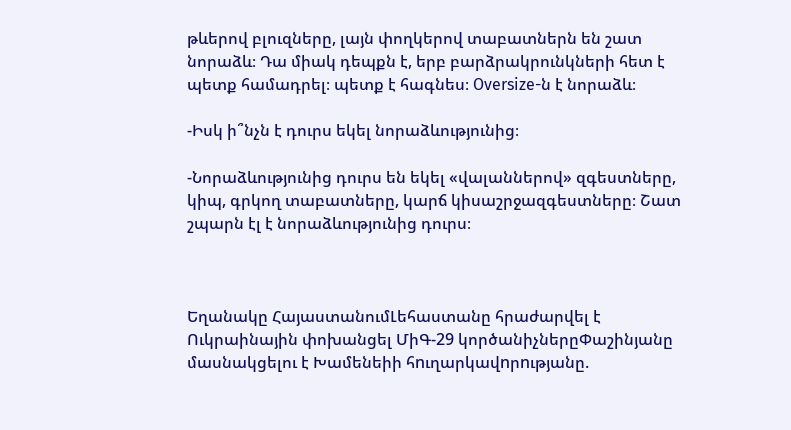թևերով բլուզները, լայն փողկերով տաբատներն են շատ նորաձև։ Դա միակ դեպքն է, երբ բարձրակրունկների հետ է պետք համադրել։ պետք է հագնես։ Oversize-ն է նորաձև։

-Իսկ ի՞նչն է դուրս եկել նորաձևությունից։

-Նորաձևությունից դուրս են եկել «վալաններով» զգեստները, կիպ, գրկող տաբատները, կարճ կիսաշրջազգեստները։ Շատ շպարն էլ է նորաձևությունից դուրս։



Եղանակը ՀայաստանումԼեհաստանը հրաժարվել է Ուկրաինային փոխանցել ՄիԳ-29 կործանիչներըՓաշինյանը մասնակցելու է Խամենեիի հnւղարկավnրnւթյանը.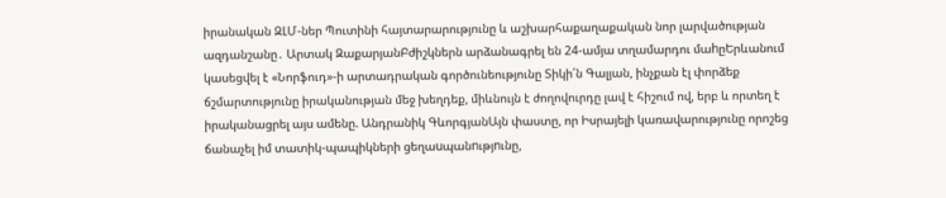իրանական ԶԼՄ-ներ Պուտինի հայտարարությունը և աշխարհաքաղաքական նոր լարվածության ազդանշանը․ Արտակ ԶաքարյանԲժիշկներն արձանագրել են 24-ամյա տղամարդու մաhըԵրևանում կասեցվել է «Նորֆուդ»-ի արտադրական գործունեությունը Տիկի՛ն Գալյան, ինչքան էլ փորձեք ճշմարտությունը իրականության մեջ խեղդեք, միևնույն է ժողովուրդը լավ է հիշում ով, երբ և որտեղ է իրականացրել այս ամենը. Անդրանիկ ԳևորգյանԱյն փաստը, որ Իսրայելի կառավարությունը որոշեց ճանաչել իմ տատիկ-պապիկների ցեղաuպանnւթյnւնը,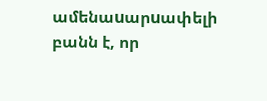ամենաuարuափելի բանն է, որ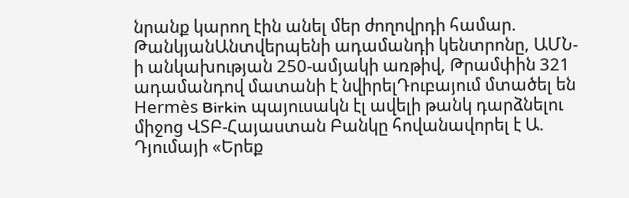նրանք կարող էին անել մեր ժողովրդի համար. ԹանկյանԱնտվերպենի ադամանդի կենտրոնը, ԱՄՆ-ի անկախության 250-ամյակի առթիվ, Թրամփին 321 ադամանդով մատանի է նվիրելԴուբայում մտածել են Hermès Birkin պայուսակն էլ ավելի թանկ դարձնելու միջոց ՎՏԲ-Հայաստան Բանկը հովանավորել է Ա. Դյումայի «Երեք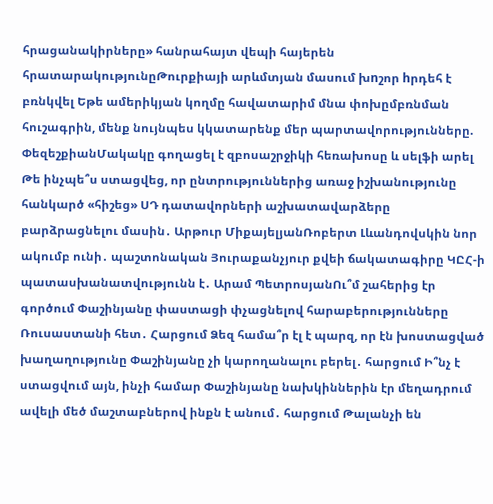հրացանակիրները» հանրահայտ վեպի հայերեն հրատարակությունըԹուրքիայի արևմտյան մասում խnշոր hրդեհ է բռնկվել Եթե ամերիկյան կողմը հավատարիմ մնա փոխըմբռնման հուշագրին, մենք նույնպես կկատարենք մեր պարտավորությունները. ՓեզեշքիանՄակակը գողացել է զբոսաշրջիկի հեռախոսը և սելֆի արել Թե ինչպե՞ս ստացվեց, որ ընտրություններից առաջ իշխանությունը հանկարծ «հիշեց» ՍԴ դատավորների աշխատավարձերը բարձրացնելու մասին․ Արթուր ՄիքայելյանՌոբերտ Լևանդովսկին նոր ակումբ ունի․ պաշտոնական Յուրաքանչյուր քվեի ճակատագիրը ԿԸՀ-ի պատասխանատվությունն է․ Արամ ՊետրոսյանՈւ՞մ շահերից էր գործում Փաշինյանը փաստացի փչացնելով հարաբերությունները Ռուսաստանի հետ․ Հարցում Ձեզ համա՞ր էլ է պարզ, որ էն խոստացված խաղաղությունը Փաշինյանը չի կարողանալու բերել․ հարցում Ի՞նչ է ստացվում այն, ինչի համար Փաշինյանը նախկիններին էր մեղադրում ավելի մեծ մաշտաբներով ինքն է անում․ հարցում Թալանչի են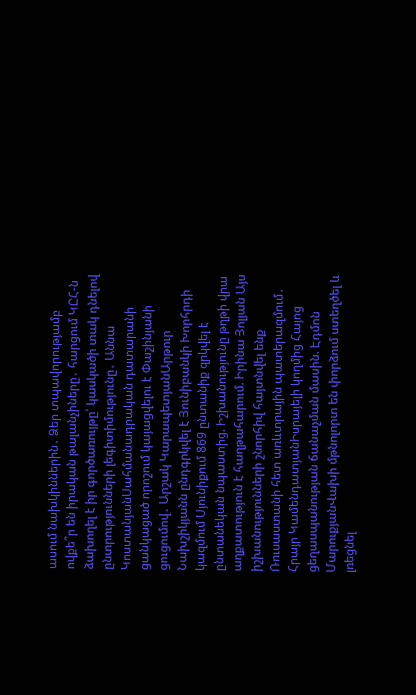ասում նախկիններին․ Ձեր տպավորությամբ ովքե՞ր են իրական թալանչիները․ հարցում ԿԸՀ-ն ձախողել է իր գործառույթը՝ կասկածի տակ դնելով ընտրությունների լեգիտիմությունը․ Աննա ԿոստանյանՍահմանադրական դատարանի ցանկացած որոշում կայացվելու է Փաշինյանի ցուցումով․ Արշակ ԿարապետյանԱրթուր Նախշիկյանն ընդգրկվել է Յունիբանկի Խորհրդի կազմում Սյունիքում 869 ընտանիք զրկվել է ընտանեկան նպաստից. Իշխանությունը թղթի վրա աղքատություն է հաղթահարում. Իրինա Յոլյան Այս իշխանությունների շնորհիվ հայտնվել ենք Ռուսաստանի հետ առևտրային պատերազմում․ Հրայր ԿամենդատյանԻսրայելի կողմից Հայոց ցեղասպանության ճանաչման մասին. Էդմոն ՄարուքյանՎախի մթնոլորտ են փորձում ստեղծել և լռեցնել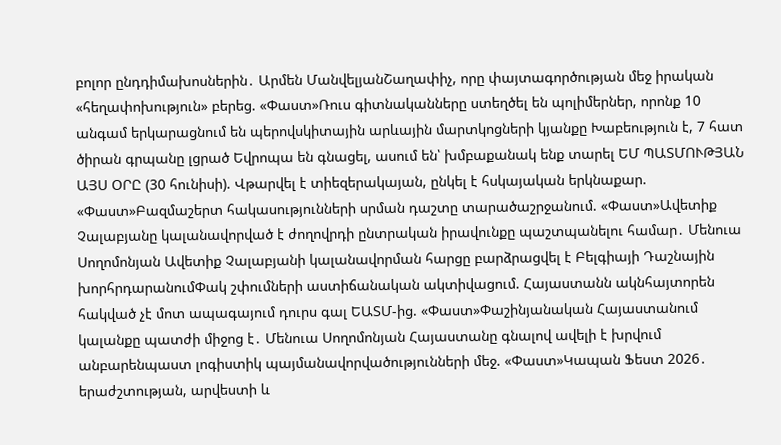բոլոր ընդդիմախոսներին․ Արմեն ՄանվելյանՇաղափիչ, որը փայտագործության մեջ իրական «հեղափոխություն» բերեց. «Փաստ»Ռուս գիտնականները ստեղծել են պոլիմերներ, որոնք 10 անգամ երկարացնում են պերովսկիտային արևային մարտկոցների կյանքը Խաբեություն է, 7 հատ ծիրան գրպանը լցրած Եվրոպա են գնացել, ասում են՝ խմբաքանակ ենք տարել ԵՄ ՊԱՏՄՈՒԹՅԱՆ ԱՅՍ ՕՐԸ (30 հունիսի). Վթարվել է տիեզերակայան, ընկել է հսկայական երկնաքար. «Փաստ»Բազմաշերտ հակասությունների սրման դաշտը տարածաշրջանում. «Փաստ»Ավետիք Չալաբյանը կալանավորված է ժողովրդի ընտրական իրավունքը պաշտպանելու համար․ Մենուա Սողոմոնյան Ավետիք Չալաբյանի կալանավորման հարցը բարձրացվել է Բելգիայի Դաշնային խորհրդարանումՓակ շփումների աստիճանական ակտիվացում. Հայաստանն ակնհայտորեն հակված չէ մոտ ապագայում դուրս գալ ԵԱՏՄ-ից. «Փաստ»Փաշինյանական Հայաստանում կալանքը պատժի միջոց է․ Մենուա Սողոմոնյան Հայաստանը գնալով ավելի է խրվում անբարենպաստ լոգիստիկ պայմանավորվածությունների մեջ. «Փաստ»Կապան Ֆեստ 2026․ երաժշտության, արվեստի և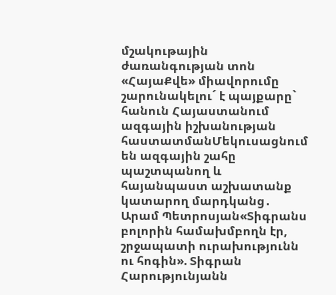մշակութային ժառանգության տոն «ՀայաՔվե» միավորումը շարունակելու´ է պայքարը` հանուն Հայաստանում ազգային իշխանության հաստատմանՄեկուսացնում են ազգային շահը պաշտպանող և հայանպաստ աշխատանք կատարող մարդկանց․ Արամ Պետրոսյան«Տիգրանս բոլորին համախմբողն էր, շրջապատի ուրախությունն ու հոգին». Տիգրան Հարությունյանն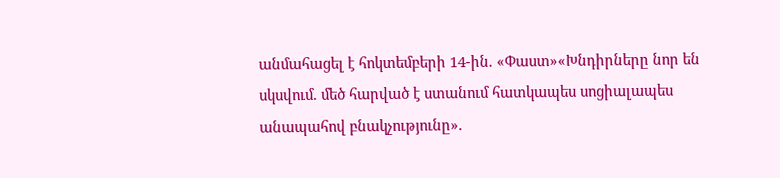անմահացել է հոկտեմբերի 14-ին. «Փաստ»«Խնդիրները նոր են սկսվում. մեծ հարված է ստանում հատկապես սոցիալապես անապահով բնակչությունը».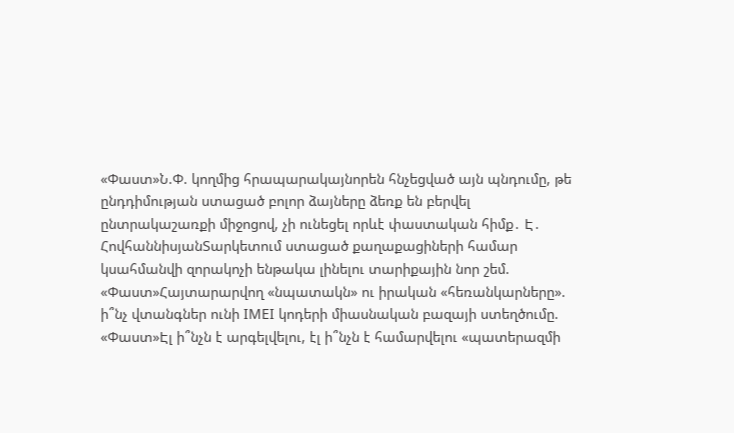«Փաստ»Ն.Փ. կողմից հրապարակայնորեն հնչեցված այն պնդումը, թե ընդդիմության ստացած բոլոր ձայները ձեռք են բերվել ընտրակաշառքի միջոցով, չի ունեցել որևէ փաստական հիմք․ Է․ ՀովհաննիսյանՏարկետում ստացած քաղաքացիների համար կսահմանվի զորակոչի ենթակա լինելու տարիքային նոր շեմ. «Փաստ»Հայտարարվող «նպատակն» ու իրական «հեռանկարները». ի՞նչ վտանգներ ունի IMEI կոդերի միասնական բազայի ստեղծումը. «Փաստ»Էլ ի՞նչն է արգելվելու, էլ ի՞նչն է համարվելու «պատերազմի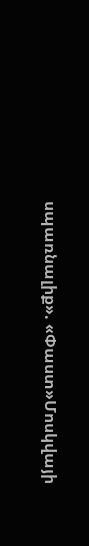սպառնալիք». «Փաստ»Մոսկվայի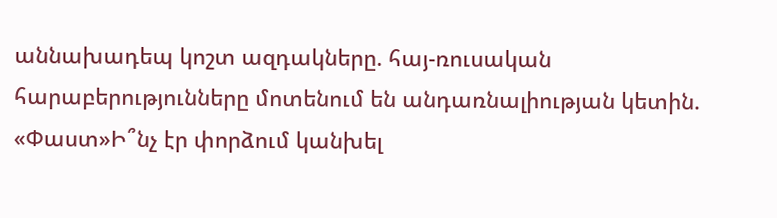աննախադեպ կոշտ ազդակները. հայ-ռուսական հարաբերությունները մոտենում են անդառնալիության կետին. «Փաստ»Ի՞նչ էր փորձում կանխել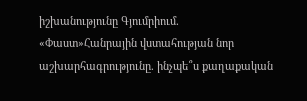իշխանությունը Գյումրիում. «Փաստ»Հանրային վստահության նոր աշխարհագրությունը. ինչպե՞ս քաղաքական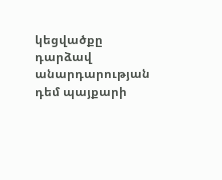կեցվածքը դարձավ անարդարության դեմ պայքարի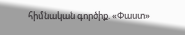հիմնական գործիք. «Փաստ»